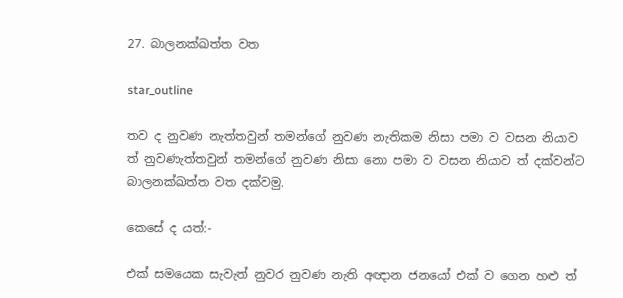27. බාලනක්ඛත්ත වත

star_outline

තව ද නුවණ නැත්තවුන් තමන්ගේ නුවණ නැතිකම නිසා පමා ව වසන නියාව ත් නුවණැත්තවුන් තමන්ගේ නුවණ නිසා නො පමා ව වසන නියාව ත් දක්වන්ට බාලනක්ඛත්ත වත දක්වමු.

කෙසේ ද යත්:-

එක් සමයෙක සැවැත් නුවර නුවණ නැති අඥාන ජනයෝ එක් ව ගෙන හළු ත්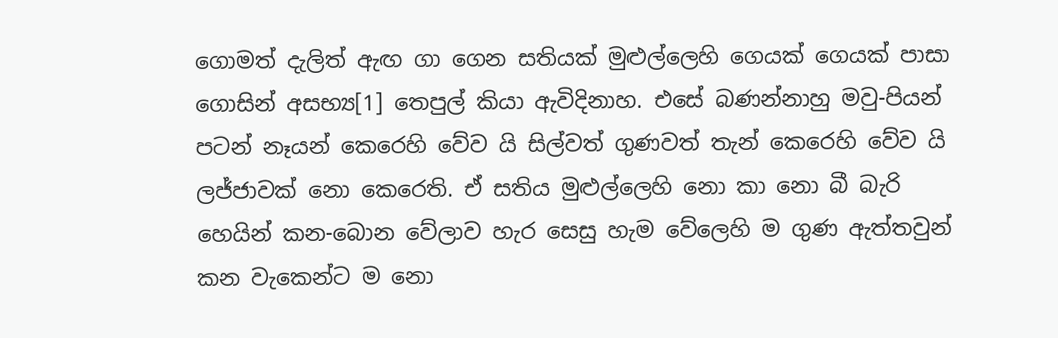ගොමත් දැලිත් ඇඟ ගා ගෙන සතියක් මුළුල්ලෙහි ගෙයක් ගෙයක් පාසා ගොසින් අසභ්‍ය[1] තෙපුල් කියා ඇවිදිනාහ. එසේ බණන්නාහු මවු-පියන් පටන් නෑයන් කෙරෙහි වේව යි සිල්වත් ගුණවත් තැන් කෙරෙහි වේව යි ලජ්ජාවක් නො කෙරෙති. ඒ සතිය මුළුල්ලෙහි නො කා නො බී බැරි හෙයින් කන-බොන වේලාව හැර සෙසු හැම වේලෙහි ම ගුණ ඇත්තවුන් කන වැකෙන්ට ම නො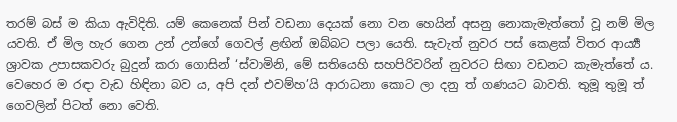තරම් බස් ම කියා ඇවිදිති. යම් කෙනෙක් පින් වඩනා දෙයක් නො වන හෙයින් අසනු නොකැමැත්තෝ වූ නම් මිල යවති. ඒ මිල හැර ගෙන උන් උන්ගේ ගෙවල් ළඟින් ඔබ්බට පලා යෙති. සැවැත් නුවර පස් කෙළක් විතර ආර්‍ය්‍ය ශ්‍රාවක උපාසකවරු බුදුන් කරා ගොසින් ‘ස්වාමිනි, මේ සතියෙහි සහපිරිවරින් නුවරට සිඟා වඩනට කැමැත්තේ ය. වෙහෙර ම රඳා වැඩ හිඳිනා බව ය, අපි දන් එවම්හ’යි ආරාධනා කොට ලා දනු ත් ගණයට බාවති. තුමූ තුමූ ත් ගෙවලින් පිටත් නො වෙති.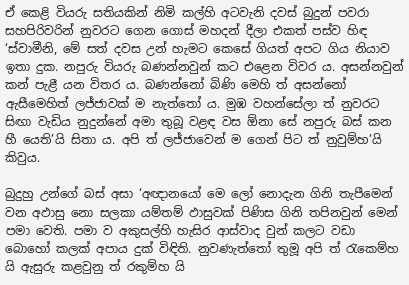ඒ කෙළි වියරු සතියකින් නිමි කල්හි අටවැනි දවස් බුදුන් පවරා සහපිරිවරින් නුවරට ගෙන ගොස් මහදන් දීලා එකත් පස්ව හිඳ ‘ස්වාමීනි, මේ සත් දවස උන් හැමට කෙසේ ගියත් අපට ගිය නියාව ඉතා දුක. නපුරු වියරු බණන්නවුන් කට එළෙන විවර ය. අසන්නවුන් කන් පැළී යන විතර ය. බණන්නෝ බිණි මෙහි ත් අසන්නෝ ඇසීමෙහිත් ලජ්ජාවක් ම නැත්තෝ ය. මුඹ වහන්සේලා ත් නුවරට සිඟා වැඩිය නුදුන්නේ අමා තුබූ වළඳ වස ඕනා සේ නපුරු බස් කන හී යෙති’යි සිතා ය. අපි ත් ලජ්ජාවෙන් ම ගෙන් පිට ත් නුවුම්හ’යි කිවුය.

බුදුහු උන්ගේ බස් අසා ‘අඥානයෝ මෙ ලෝ නොදැන ගිනි තැපීමෙන් වන අඵාසු නො සලකා යම්තම් ඵාසුවක් පිණිස ගිනි තපිනවුන් මෙන් පමා වෙති. පමා ව අකුසල්හි හැසිර ආස්වාද වුන් කලට වඩා බොහෝ කලක් අපාය දුක් විඳිති. නුවණැත්තෝ තුමූ අපි ත් රැකෙම්හ යි ඇසුරු කළවුනු ත් රකුම්හ යි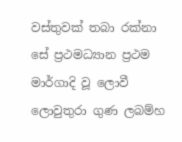වස්තුවක් තබා රක්නා සේ ප්‍රථමධ්‍යාන ප්‍රථම මාර්ගාදි වූ ලොවී ලොවුතුරා ගුණ ලබම්හ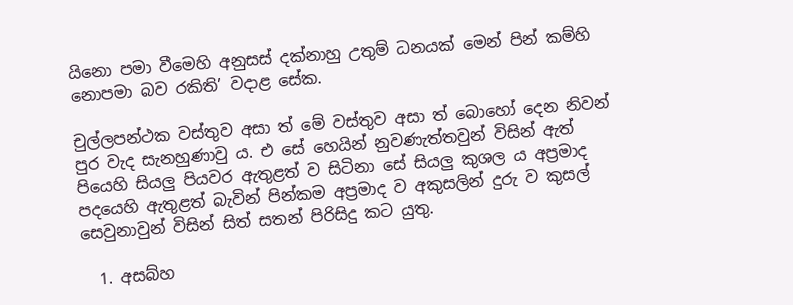යිනො පමා වීමෙහි අනුසස් දක්නාහු උතුම් ධනයක් මෙන් පින් කම්හි නොපමා බව රකිති’ වදාළ සේක.

චුල්ලපන්ථක වස්තුව අසා ත් මේ වස්තුව අසා ත් බොහෝ දෙන නිවන් පුර වැද සැනහුණාවු ය. එ සේ හෙයින් නුවණැත්තවුන් විසින් ඇත් පියෙහි සියලු පියවර ඇතුළත් ව සිටිනා සේ සියලු කුශල ය අප්‍රමාද පදයෙහි ඇතුළත් බැවින් පින්කම අප්‍රමාද ව අකුසලින් දුරු ව කුසල් සෙවුනාවුන් විසින් සිත් සතන් පිරිසිදු කට යුතු.

  1. අසබ්හ